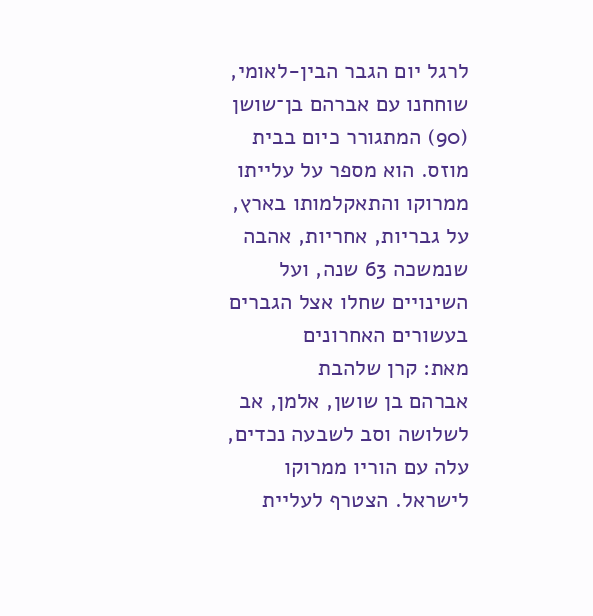לרגל יום הגבר הבין-לאומי, שוחחנו עם אברהם בן־שושן (90) המתגורר כיום בבית מוזס. הוא מספר על עלייתו ממרוקו והתאקלמותו בארץ, על גבריות, אחריות, אהבה שנמשכה 63 שנה, ועל השינויים שחלו אצל הגברים בעשורים האחרונים
מאת: קרן שלהבת
אברהם בן שושן, אלמן, אב לשלושה וסב לשבעה נכדים, עלה עם הוריו ממרוקו לישראל. הצטרף לעליית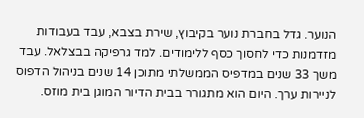הנוער. גדל בחברת נוער בקיבוץ, שירת בצבא, עבד בעבודות מזדמנות כדי לחסוך כסף ללימודים. למד גרפיקה בבצלאל. עבד משך 33 שנים במדפיס הממשלתי מתוכן 14 שנים בניהול הדפוס לניירות ערך. היום הוא מתגורר בבית הדיור המוגן בית מוזס.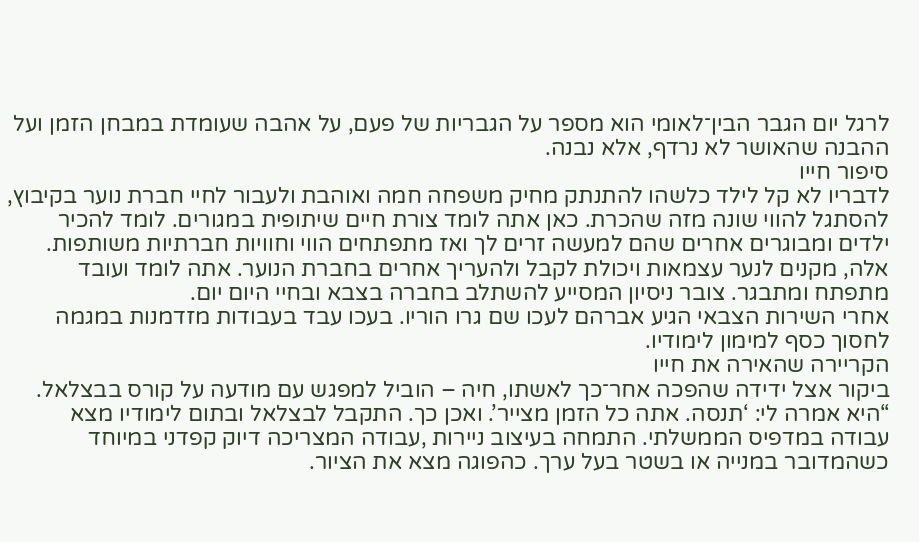לרגל יום הגבר הבין־לאומי הוא מספר על הגבריות של פעם, על אהבה שעומדת במבחן הזמן ועל ההבנה שהאושר לא נרדף, אלא נבנה.
סיפור חייו
לדבריו לא קל לילד כלשהו להתנתק מחיק משפחה חמה ואוהבת ולעבור לחיי חברת נוער בקיבוץ, להסתגל להווי שונה מזה שהכרת. כאן אתה לומד צורת חיים שיתופית במגורים. לומד להכיר ילדים ומבוגרים אחרים שהם למעשה זרים לך ואז מתפתחים הווי וחוויות חברתיות משותפות. אלה, מקנים לנער עצמאות ויכולת לקבל ולהעריך אחרים בחברת הנוער. אתה לומד ועובד מתפתח ומתבגר. צובר ניסיון המסייע להשתלב בחברה בצבא ובחיי היום יום.
אחרי השירות הצבאי הגיע אברהם לעכו שם גרו הוריו. בעכו עבד בעבודות מזדמנות במגמה לחסוך כסף למימון לימודיו.
הקריירה שהאירה את חייו
ביקור אצל ידידה שהפכה אחר־כך לאשתו, חיה – הוביל למפגש עם מודעה על קורס בבצלאל. “היא אמרה לי: ‘תנסה. אתה כל הזמן מצייר’. ואכן כך. התקבל לבצלאל ובתום לימודיו מצא עבודה במדפיס הממשלתי. התמחה בעיצוב ניירות ,עבודה המצריכה דיוק קפדני במיוחד כשהמדובר במנייה או בשטר בעל ערך. כהפוגה מצא את הציור.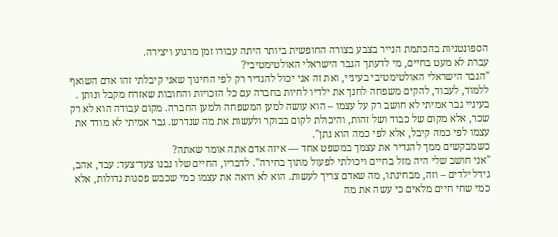הספונטניות בהכתמת הנייר בצבע בצורה החופשית ביותר היתה עבורו זמן מרגוע ויצירה.
עברת לא מעט בחיים, מי לדעתך הגבר הישראלי האולטימטיבי?
"הגבר הישראלי האולטימטיבי בעיניי, ואת זה אני יכול להגדיר רק לפי החינוך שאני קיבלתי זהו אדם השואף ללמוד, לעבוד, להקים משפחה לחנך את ילדיו לחיות בחברה עם כל הזכויות והחובות שאזרח מקבל ונותן . בעיניי גבר אמיתי לא חושב רק על עצמו – הוא עושה למען המשפחה ולמען החברה. מקום עבודה הוא לא רק שכר, אלא מקום של כבוד ושל זהות, והיכולת לקום בבוקר ולעשות את מה שנדרש. גבר אמיתי לא מודד את עצמו לפי כמה קיבל, אלא לפי כמה הוא נתן".
כשמבקשים ממך להגדיר את עצמך במשפט אחד — איזה אדם אתה אומר שאתה?
"אני חושב שלי היה מזל בחיים ויכולתי לפעול מתוך בחירה". לדבריו, החיים שלו נבנו צעד־צעד: עבד, אהב, גידל ילדים – וזה, מבחינתו, מה שאדם צריך לעשות. הוא לא רואה את עצמו כמי שכבש פסגות גדולות, אלא כמי שחי חיים מלאים כי עשה את מה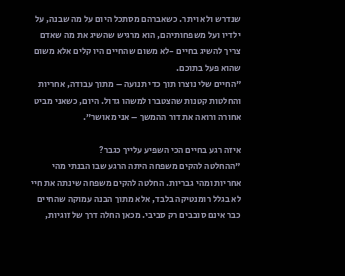שנדרש ולא ויתר. כשאברהם מסתכל היום על מה שבנה, על ילדיו ועל משפחותיהם, הוא מרגיש שהשיג את מה שאדם צריך להשיג בחיים -לא משום שהחיים היו קלים אלא משום שהוא פעל בתוכם.
"החיים שלי נוצרו תוך כדי תנועה – מתוך עבודה, אחריות והחלטות קטנות שהצטברו למשהו גדול. היום, כשאני מביט אחורה ורואה את דור ההמשך – אני מאושר”.

איזה רגע בחיים הכי השפיע עלייך כגבר?
"ההחלטה להקים משפחה היתה הרגע שבו הבנתי מהי אחריות ומהי גבריות. החלטה להקים משפחה שינתה את חיי לא בגלל רומנטיקה בלבד, אלא מתוך הבנה עמוקה שהחיים כבר אינם סובבים רק סביבי. מכאן החלה דרך של זוגיות,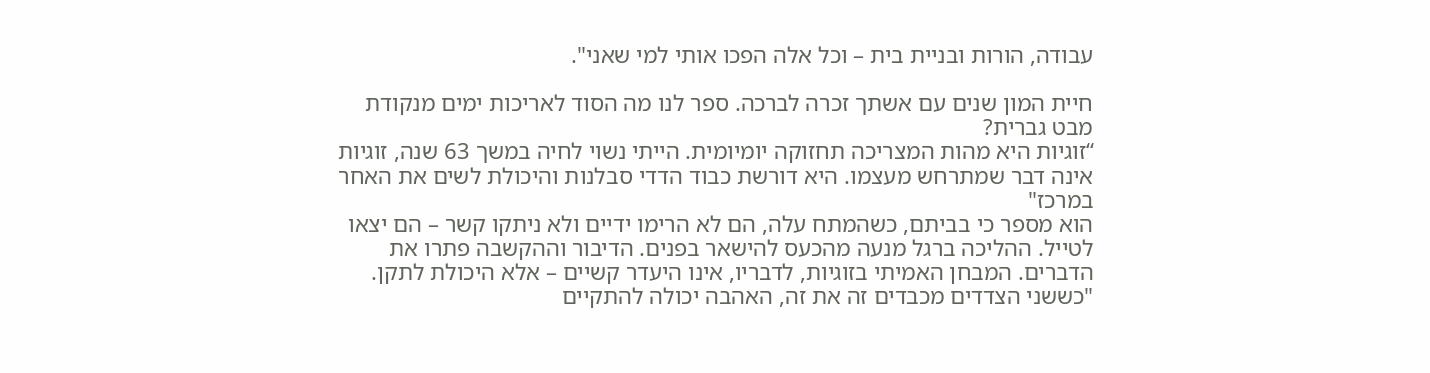עבודה, הורות ובניית בית – וכל אלה הפכו אותי למי שאני".

חיית המון שנים עם אשתך זכרה לברכה. ספר לנו מה הסוד לאריכות ימים מנקודת מבט גברית?
“זוגיות היא מהות המצריכה תחזוקה יומיומית. הייתי נשוי לחיה במשך 63 שנה, זוגיות אינה דבר שמתרחש מעצמו. היא דורשת כבוד הדדי סבלנות והיכולת לשים את האחר במרכז"
הוא מספר כי בביתם, כשהמתח עלה, הם לא הרימו ידיים ולא ניתקו קשר – הם יצאו לטייל. ההליכה ברגל מנעה מהכעס להישאר בפנים. הדיבור וההקשבה פתרו את הדברים. המבחן האמיתי בזוגיות, לדבריו, אינו היעדר קשיים – אלא היכולת לתקן. "כששני הצדדים מכבדים זה את זה, האהבה יכולה להתקיים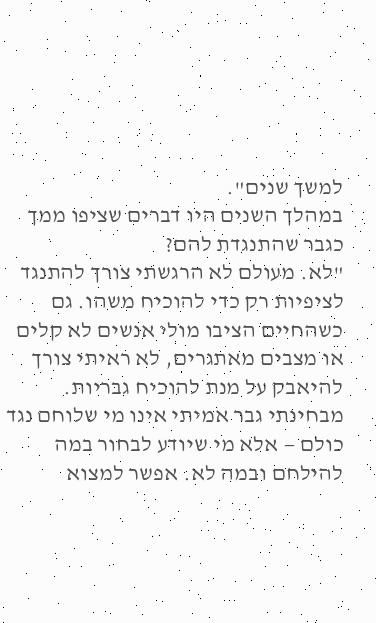למשך שנים".
במהלך השנים היו דברים שציפו ממך כגבר שהתנגדת להם?
"לא. מעולם לא הרגשתי צורך להתנגד לציפיות רק כדי להוכיח משהו. גם כשהחיים הציבו מולי אנשים לא קלים או מצבים מאתגרים, לא ראיתי צורך להיאבק על מנת להוכיח גבריות. מבחינתי גבר אמיתי אינו מי שלוחם נגד כולם — אלא מי שיודע לבחור במה להילחם ובמה לא. אפשר למצוא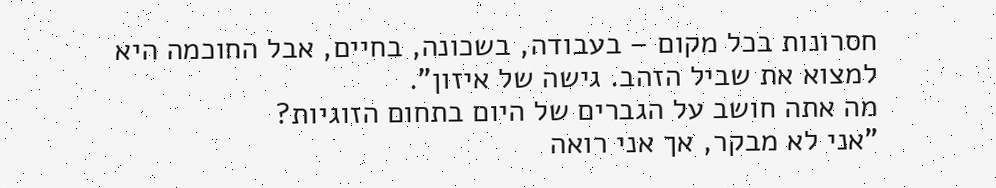חסרונות בכל מקום – בעבודה, בשכונה, בחיים, אבל החוכמה היא למצוא את שביל הזהב. גישה של איזון".
מה אתה חושב על הגברים של היום בתחום הזוגיות?
"אני לא מבקר, אך אני רואה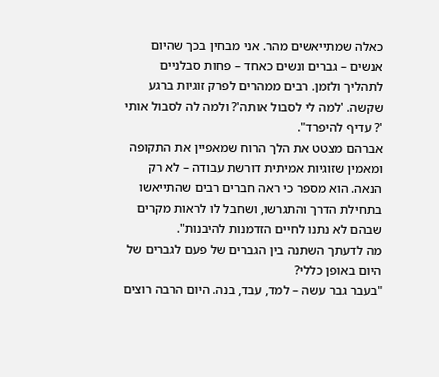כאלה שמתייאשים מהר. אני מבחין בכך שהיום אנשים – גברים ונשים כאחד – פחות סבלניים לתהליך ולזמן. רבים ממהרים לפרק זוגיות ברגע שקשה. 'למה לי לסבול אותה'? ולמה לה לסבול אותי '? עדיף להיפרד".
אברהם מצטט את הלך הרוח שמאפיין את התקופה ומאמין שזוגיות אמיתית דורשת עבודה – לא רק הנאה. הוא מספר כי ראה חברים רבים שהתייאשו בתחילת הדרך והתגרשו, ושחבל לו לראות מקרים שבהם לא נתנו לחיים הזדמנות להיבנות".
מה לדעתך השתנה בין הגברים של פעם לגברים של היום באופן כללי?
"בעבר גבר עשה – למד, עבד, בנה. היום הרבה רוצים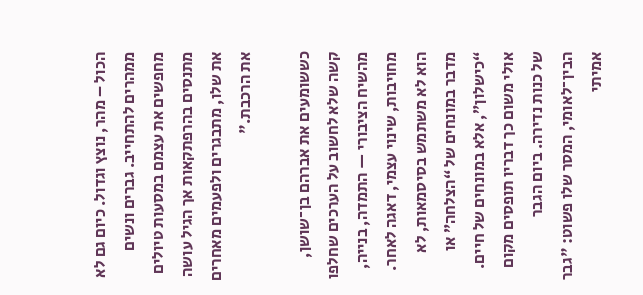הכול – מהר, נוצץ וגדול. כיום גם לא ממהרים להתחייב. גברים ונשים מחפשים את עצמם במסעות טיולים מתנסים בהרפתקאות אך הגיל עושה את שלו, מתבגרים ולפעמים מאחרים את הרכבת."

כששומעים את אברהם בן־שושן, קשה שלא לחשוב על הערכים שחלפו מהשיח הציבורי — התמדה, בנייה, מחויבות, שינוי עצמי, דאגה לאחר. הוא לא משתמש בסיסמאות, לא מדבר במונחים של “הצלחה” או “כישלון”, אלא במונחים של חיים. אולי משום כך דבריו תופסים מקום של כנות נדירה. ביום הגבר הבין־לאומי, המסר שלו פשוט: "גבר אמיתי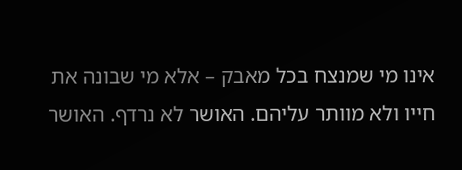אינו מי שמנצח בכל מאבק – אלא מי שבונה את חייו ולא מוותר עליהם. האושר לא נרדף. האושר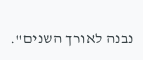נבנה לאורך השנים".